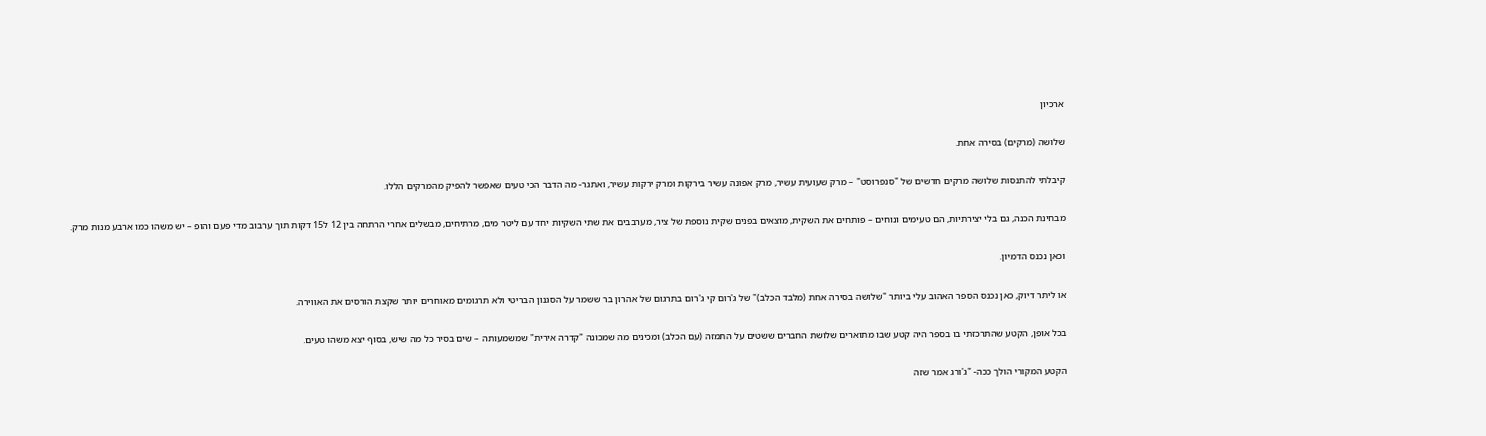ארכיון

שלושה (מרקים) בסירה אחת.

קיבלתי להתנסות שלושה מרקים חדשים של "סנפרוסט" – מרק שעועית עשיר, מרק אפונה עשיר בירקות ומרק ירקות עשיר, ואתגר- מה הדבר הכי טעים שאפשר להפיק מהמרקים הללו.

מבחינת הכנה, גם בלי יצירתיות, הם טעימים ונוחים – פותחים את השקית, מוצאים בפנים שקית נוספת של ציר, מערבבים את שתי השקיות יחד עם ליטר מים, מרתיחים, מבשלים אחרי הרתחה בין 12 ל15 דקות תוך ערבוב מדי פעם והופ – יש משהו כמו ארבע מנות מרק.

וכאן נכנס הדמיון.

או ליתר דיוק, כאן נכנס הספר האהוב עלי ביותר "שלושה בסירה אחת (מלבד הכלב)" של ג'רום קי ג'רום בתרגום של אהרון בר ששמר על הסגנון הבריטי ולא תרגומים מאוחרים יותר שקצת הורסים את האווירה.

בכל אופן, הקטע שהתרכזתי בו בספר היה קטע שבו מתוארים שלושת החברים ששטים על התמזה (עם הכלב) ומכינים מה שמכונה "קדרה אירית" שמשמעותה – שים בסיר כל מה שיש, בסוף יצא משהו טעים.

הקטע המקורי הולך ככה- "ג'ורג אמר שזה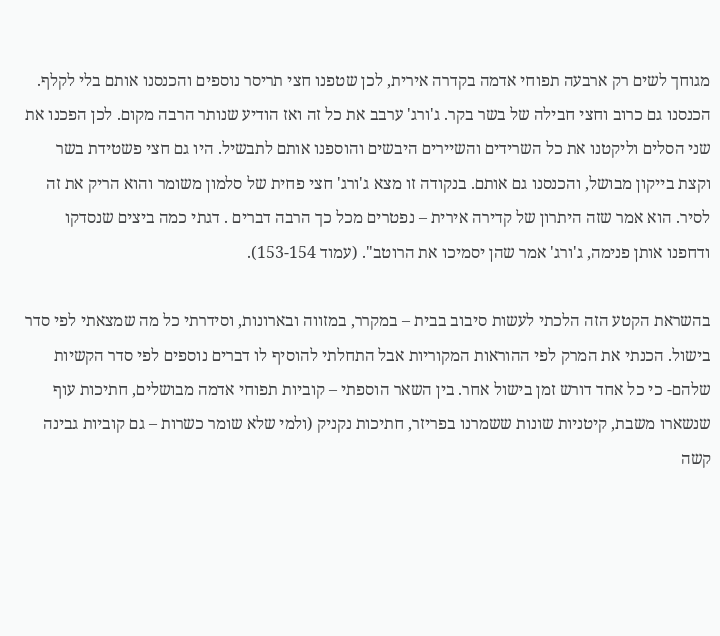מגוחך לשים רק ארבעה תפוחי אדמה בקדרה אירית, לכן שטפנו חצי תריסר נוספים והכנסנו אותם בלי לקלף. הכנסנו גם כרוב וחצי חבילה של בשר בקר. ג'ורג' ערבב את כל זה ואז הודיע שנותר הרבה מקום. לכן הפכנו את שני הסלים וליקטנו את כל השרידים והשיירים היבשים והוספנו אותם לתבשיל. היו גם חצי פשטידת בשר וקצת בייקון מבושל, והכנסנו גם אותם. בנקודה זו מצא ג'ורג' חצי פחית של סלמון משומר והוא הריק את זה לסיר. הוא אמר שזה היתרון של קדירה אירית – נפטרים מכל כך הרבה דברים . דגתי כמה ביצים שנסדקו ודחפנו אותן פנימה, ג'ורג' אמר שהן יסמיכו את הרוטב". (עמוד 153-154).

בהשראת הקטע הזה הלכתי לעשות סיבוב בבית – במקרר, במזווה ובארונות, וסידרתי כל מה שמצאתי לפי סדר בישול. הכנתי את המרק לפי ההוראות המקוריות אבל התחלתי להוסיף לו דברים נוספים לפי סדר הקשיות שלהם- כי כל אחד דורש זמן בישול אחר. בין השאר הוספתי – קוביות תפוחי אדמה מבושלים, חתיכות עוף שנשארו משבת, קיטניות שונות ששמרנו בפריזר, חתיכות נקניק (ולמי שלא שומר כשרות – גם קוביות גבינה קשה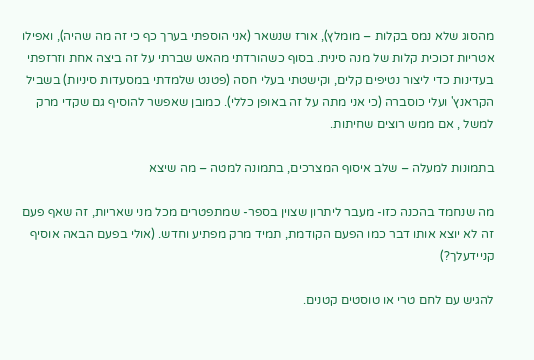מהסוג שלא נמס בקלות – מומלץ), אורז שנשאר (אני הוספתי בערך כף כי זה מה שהיה), ואפילו אטריות זכוכית קלות של מנה סינית. בסוף כשהורדתי מהאש שברתי על זה ביצה אחת וזרזפתי בעדינות כדי ליצור נטיפים קלים, וקישטתי בעלי חסה (פטנט שלמדתי במסעדות סיניות) בשביל הקראנץ' ועלי כוסברה (כי אני מתה על זה באופן כללי). כמובן שאפשר להוסיף גם שקדי מרק למשל , אם ממש רוצים שחיתות.

בתמונות למעלה – שלב איסוף המצרכים, בתמונה למטה – מה שיצא

מה שנחמד בהכנה כזו- מעבר ליתרון שצוין בספר- שמתפטרים מכל מני שאריות, זה שאף פעם זה לא יוצא אותו דבר כמו הפעם הקודמת, תמיד מרק מפתיע וחדש. (אולי בפעם הבאה אוסיף קניידעלך?)

להגיש עם לחם טרי או טוסטים קטנים.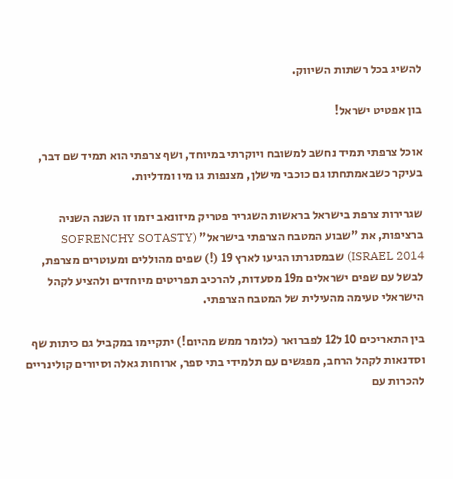להשיג בכל רשתות השיווק.

בון אפטיט ישראל!

אוכל צרפתי תמיד נחשב למשובח ויוקרתי במיוחד, ושף צרפתי הוא תמיד שם דבר, בעיקר כשבאמתחתו גם כוכבי מישלן, מצנפות גו מיו ומדליות.

שגרירות צרפת בישראל בראשות השגריר פטריק מיזונאב יזמו זו השנה השניה ברציפות, את "שבוע המטבח הצרפתי בישראל" (SOFRENCHY SOTASTY ISRAEL 2014) שבמסגרתו הגיעו לארץ 19 (!) שפים מהוללים ומעוטרים מצרפת, לבשל עם שפים ישראלים מ19 מסעדות, להרכיב תפריטים מיוחדים ולהציע לקהל הישראלי טעימה מהעילית של המטבח הצרפתי.

בין התאריכים 10 ל12 לפברואר (כלומר ממש מהיום!) יתקיימו במקביל גם כיתות שף וסדנאות לקהל הרחב, מפגשים עם תלמידי בתי ספר, ארוחות גאלה וסיורים קולינריים להכרות עם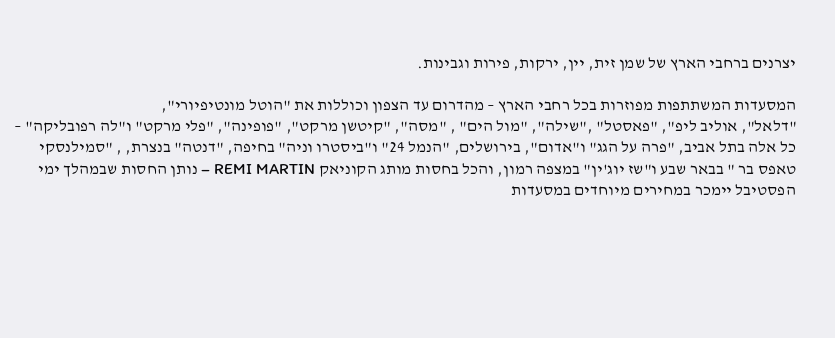יצרנים ברחבי הארץ של שמן זית, יין, ירקות, פירות וגבינות.

המסעדות המשתתפות מפוזרות בכל רחבי הארץ – מהדרום עד הצפון וכוללות את "הוטל מונטיפיורי",
"דלאל", אוליב ליפ", "פאסטל" ,"שילה", "מול הים" , "מסה", "קיטשן מרקט", "פופינה", "פלי מרקט" ו"לה רפובליקה" – כל אלה בתל אביב, "פרה על הגג" ו"אדום", בירושלים, "הנמל 24" ו"ביסטרו וניה" בחיפה, "דנטה" בנצרת, , "סמילנסקי טאפס בר " בבאר שבע ו"שז יוג'ין" במצפה רמון, והכל בחסות מותג הקוניאק REMI MARTIN – נותן החסות שבמהלך ימי הפסטיבל יימכר במחירים מיוחדים במסעדות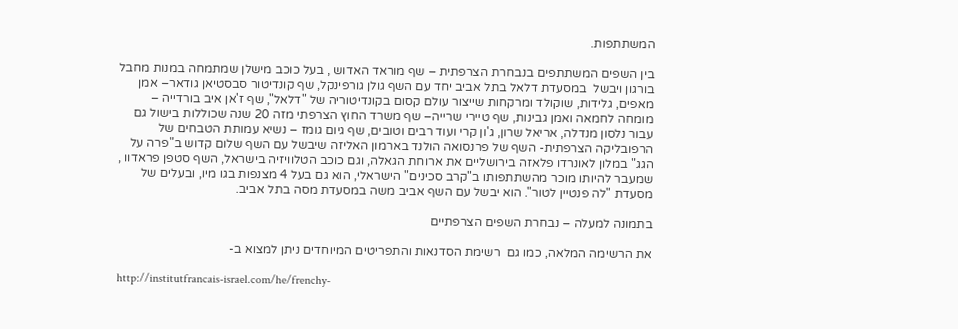המשתתפות.

בין השפים המשתתפים בנבחרת הצרפתית – שף מוראד האדוש , בעל כוכב מישלן שמתמחה במנות מחבל בורגון ויבשל  במסעדת דלאל בתל אביב יחד עם השף גולן גורפינקל, שף קונדיטור סבסטיאן גודאר– אמן מאפים, גלידות, שוקולד ומרקחות שייצור עולם קסום בקונדיטוריה של "דלאל", שף ז'אן איב בורדייה – מומחה לחמאה ואמן גבינות, שף טיירי שרייה– שף משרד החוץ הצרפתי מזה 20 שנה שכוללות בישול גם עבור נלסון מנדלה, אריאל שרון, ג'ון קרי ועוד רבים וטובים, שף גיום גומז – נשיא עמותת הטבחים של הרפובליקה הצרפתית- השף של פרנסואה הולנד בארמון האליזה שיבשל עם השף שלום קדוש ב"פרה על הגג" במלון לאונרדו פלאזה בירושליים את ארוחת הגאלה, וגם כוכב הטלוויזיה בישראל, השף סטפן פראדוו , שמעבר להיותו מוכר מהשתתפותו ב"קרב סכינים" הישראלי, הוא גם בעל 4 מצנפות בגו מיו, ובעלים של מסעדת "לה פנטיין לטור". הוא יבשל עם השף אביב משה במסעדת מסה בתל אביב.

בתמונה למעלה – נבחרת השפים הצרפתיים

את הרשימה המלאה, כמו גם  רשימת הסדנאות והתפריטים המיוחדים ניתן למצוא ב-

http://institutfrancais-israel.com/he/frenchy-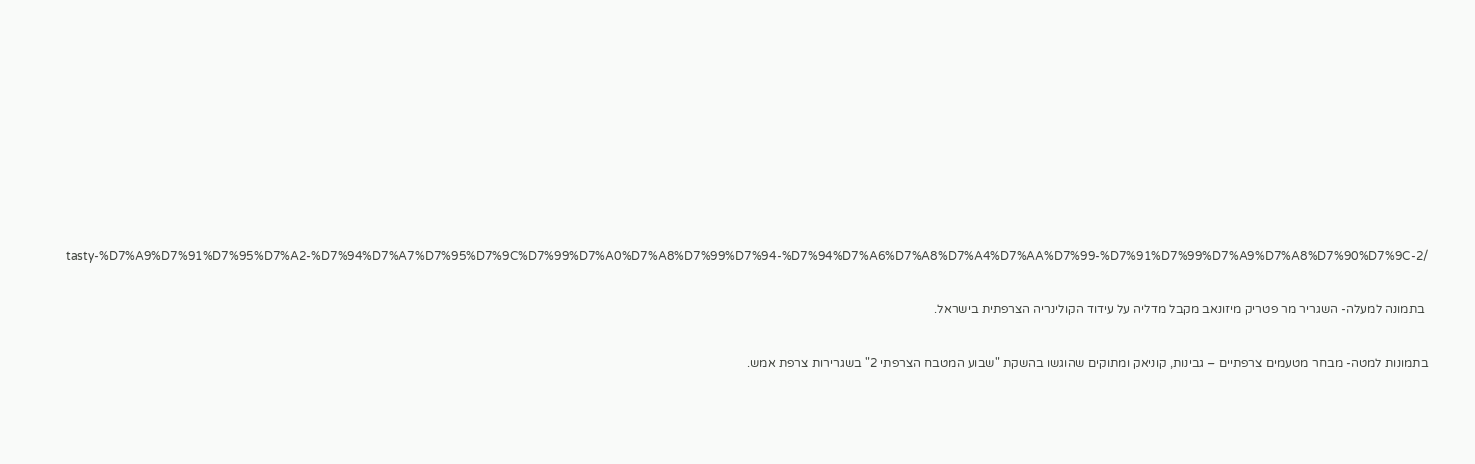tasty-%D7%A9%D7%91%D7%95%D7%A2-%D7%94%D7%A7%D7%95%D7%9C%D7%99%D7%A0%D7%A8%D7%99%D7%94-%D7%94%D7%A6%D7%A8%D7%A4%D7%AA%D7%99-%D7%91%D7%99%D7%A9%D7%A8%D7%90%D7%9C-2/

 בתמונה למעלה- השגריר מר פטריק מיזונאב מקבל מדליה על עידוד הקולינריה הצרפתית בישראל.

בתמונות למטה- מבחר מטעמים צרפתיים – גבינות, קוניאק ומתוקים שהוגשו בהשקת "שבוע המטבח הצרפתי 2" בשגרירות צרפת אמש.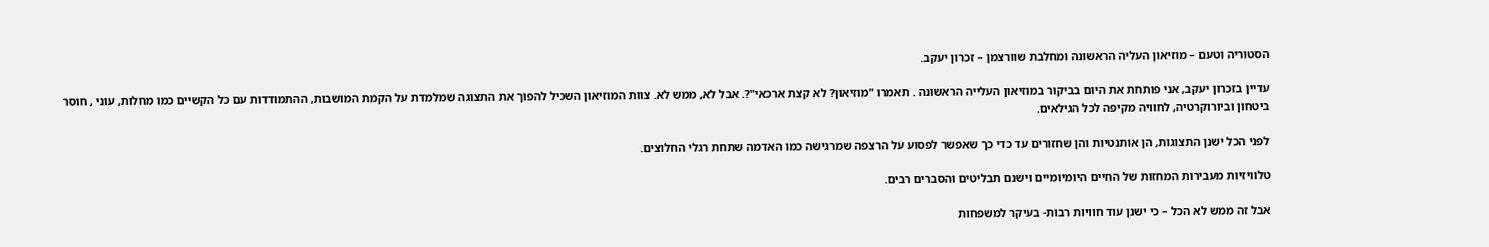הסטוריה וטעם – מוזיאון העליה הראשונה ומחלבת שוורצמן – זכרון יעקב.

עדיין בזכרון יעקב, אני פותחת את היום בביקור במוזיאון העלייה הראשונה . תאמרו "מוזיאון? לא קצת ארכאי"?. אבל לא, ממש לא. צוות המוזיאון השכיל להפוך את התצוגה שמלמדת על הקמת המושבות, ההתמודדות עם כל הקשיים כמו מחלות, עוני , חוסר ביטחון וביורוקרטיה, לחוויה מקיפה לכל הגילאים.

לפני הכל ישנן התצוגות, הן אותנטיות והן שחזורים עד כדי כך שאפשר לפסוע על הרצפה שמרגישה כמו האדמה שתחת רגלי החלוצים.

טלוויזיות מעבירות המחזות של החיים היומיומיים וישנם תבליטים והסברים רבים.

אבל זה ממש לא הכל – כי ישנן עוד חוויות רבות- בעיקר למשפחות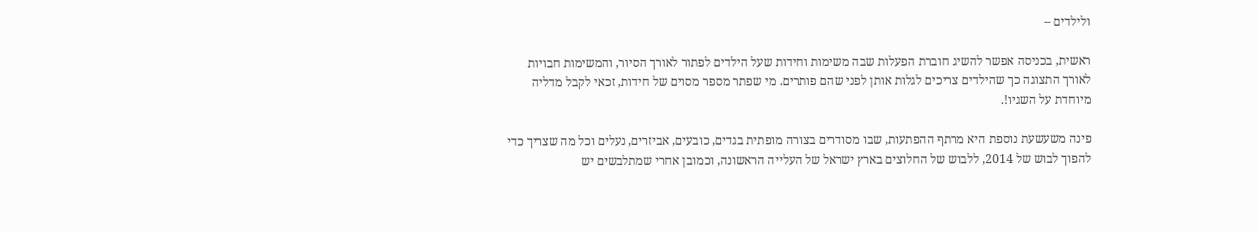ולילדים –

ראשית, בכניסה אפשר להשיג חוברת הפעלות שבה משימות וחידות שעל הילדים לפתור לאורך הסיור, והמשימות חבויות לאורך התצוגה כך שהילדים צריכים לגלות אותן לפני שהם פותרים. מי שפתר מספר מסוים של חידות, זכאי לקבל מדליה מיוחדת על השגיו!.

פינה משעשעת נוספת היא מרתף ההפתעות, שבו מסודרים בצורה מופתית בגדים, כובעים, אביזרים, נעלים וכל מה שצריך כדי להפוך לבוש של 2014, ללבוש של החלוצים בארץ ישראל של העלייה הראשונה, וכמובן אחרי שמתלבשים יש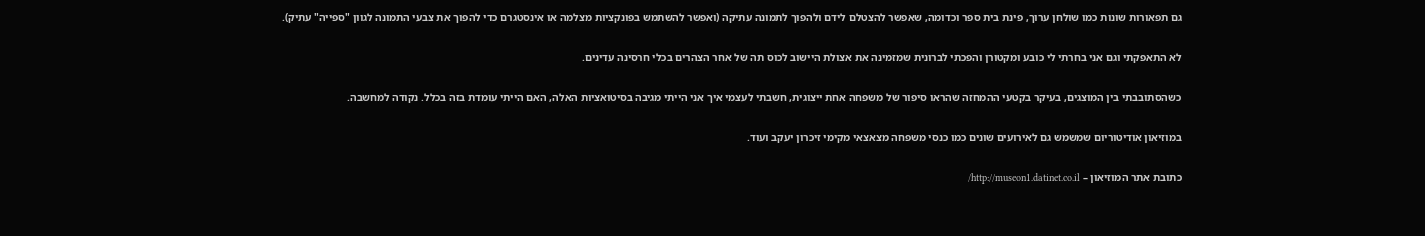גם תפאורות שונות כמו שולחן ערוך, פינת בית ספר וכדומה, שאפשר להצטלם לידם ולהפוך לתמונה עתיקה (ואפשר להשתמש בפונקציות מצלמה או אינסטגרם כדי להפוך את צבעי התמונה לגוון "ספייה" עתיק).

לא התאפקתי וגם אני בחרתי לי כובע ומקטורן והפכתי לברונית שמזמינה את אצולת היישוב לכוס תה של אחר הצהרים בכלי חרסינה עדינים.

כשהסתובבתי בין המוצגים, בעיקר בקטעי ההמחזה שהראו סיפור של משפחה אחת ייצוגית, חשבתי לעצמי איך אני הייתי מגיבה בסיטואציות האלה, האם הייתי עומדת בזה בכלל. נקודה למחשבה.

במוזיאון אודיטוריום שמשמש גם לאירועים שונים כמו כנסי משפחה מצאצאי מקימי זיכרון יעקב ועוד.

כתובת אתר המוזיאון – http://museon1.datinet.co.il/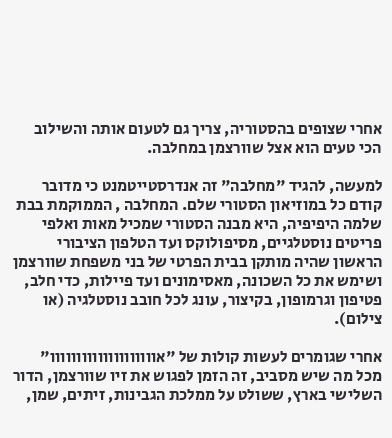אחרי שצופים בהסטוריה, צריך גם לטעום אותה והשילוב הכי טעים הוא אצל שוורצמן במחלבה.

למעשה, להגיד "מחלבה" זה אנדרסטייטמנט כי מדובר קודם כל במוזיאון הסטורי שלם. המחלבה , הממוקמת בבת שלמה היפיפיה, היא מבנה הסטורי שמכיל מאות ואלפי פריטים נוסטלגיים, מסיפולוקס ועד הטלפון הציבורי הראשון שהיה מותקן בבית הפרטי של בני משפחת שוורצמן ושימש את כל השכונה, מאסימונים ועד פיילות, כדי חלב, פטיפון וגרמופון, בקיצור, עונג לכל חובב נוסטלגיה (או צילום).

אחרי שגומרים לעשות קולות של "אוווווווווווווווווווו" מכל מה שיש מסביב, זה הזמן לפגוש את זיו שוורצמן, הדור השלישי בארץ, ששולט על ממלכת הגבינות, זיתים, שמן,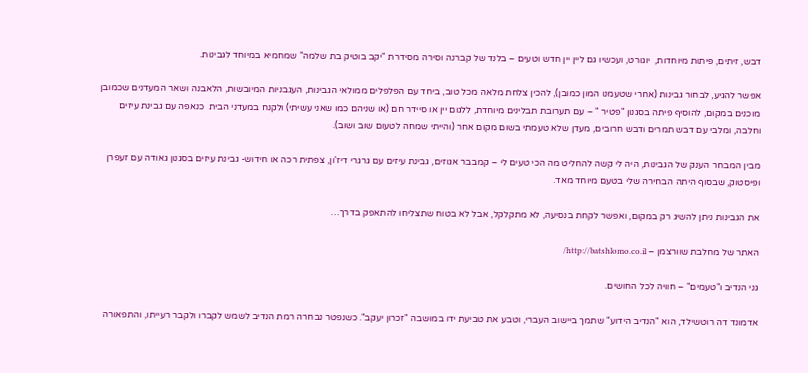דבש, זיתים, פיתות מיוחדות,  יוגורט, ועכשיו גם ליין יין חדש וטעים – בלנד של קברנה וסירה מסידרת "יקב בוטיק בת שלמה" שמחמיא במיוחד לגבינות.

אפשר להגיע, לבחור גבינות (אחרי שטעמנו המון כמובן), להכין צלחת מלאה מכל טוב, ביחד עם הפלפלים ממולאי הגבינות, העגבניות המיובשות, הלאבנה ושאר המעדנים שכמובן מוכנים במקום, להוסיף פיתה בסגנון "פטיר " – עם תערובת תבלינים מיוחדת, ללגום יין או סיידר חם (או שניהם כמו שאני עשיתי) ולקנח במעדני הבית  כנאפה עם גבינת עיזים וחלבה, ומלבי עם דבש תמרים ודבש חרובים, מעדן שלא טעמתי בשום מקום אחר (והייתי שמחה לטעום שוב ושוב).

מבין המבחר הענק של הגבינות, היה לי קשה להחליט מה הכי טעים לי – קמבבר אגוזים, גבינת עיזים עם גרגרי דיז'ון, צפתית רכה או חידוש- גבינת עיזים בסגנון גאודה עם זעפרן ופיסטוק, שבסוף היתה הבחירה שלי בטעם מיוחד מאד.

את הגבינות ניתן להשיג רק במקום, ואפשר לקחת בנסיעה, לא מתקלקל, אבל לא בטוח שתצליחו להתאפק בדרך…

האתר של מחלבת שוורצמן – http://batshlomo.co.il/

גני הנדיב ו"טעמים" – חוויה לכל החושים.

אדמונד דה רוטשילד, הוא "הנדיב הידוע" שתמך ביישוב העברי, וטבע את טביעת ידו במושבה "זכרון יעקב". כשנפטר נבחרה רמת הנדיב לשמש לקברו ולקבר רעייתו, והתפאורה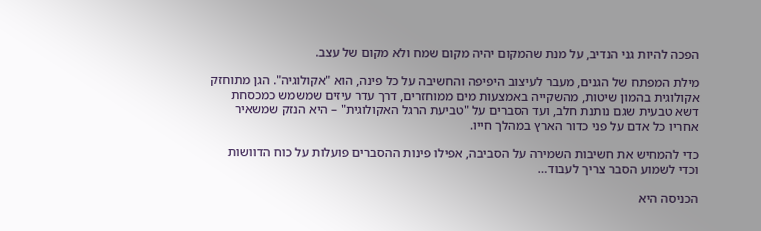הפכה להיות גני הנדיב, על מנת שהמקום יהיה מקום שמח ולא מקום של עצב.

מילת המפתח של הגנים, מעבר לעיצוב היפיפה והחשיבה על כל פינה, הוא "אקולוגיה". הגן מתוחזק אקולוגית בהמון שיטות, מהשקייה באמצעות מים ממוחזרים, דרך עדר עיזים שמשמש כמכסחת דשא טבעית שגם נותנת חלב, ועד הסברים על "טביעת הרגל האקולוגית" – היא הנזק שמשאיר אחריו כל אדם על פני כדור הארץ במהלך חייו.

כדי להמחיש את חשיבות השמירה על הסביבה, אפילו פינות ההסברים פועלות על כוח הדוושות וכדי לשמוע הסבר צריך לעבוד…

הכניסה היא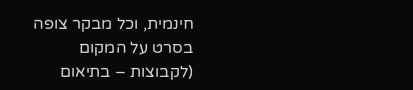חינמית, וכל מבקר צופה בסרט על המקום (לקבוצות – בתיאום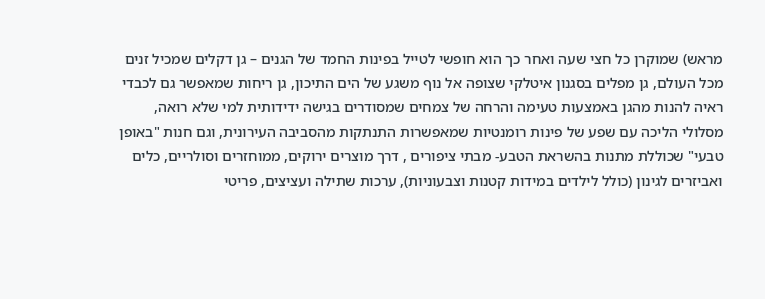מראש) שמוקרן כל חצי שעה ואחר כך הוא חופשי לטייל בפינות החמד של הגנים – גן דקלים שמכיל זנים מכל העולם, גן מפלים בסגנון איטלקי שצופה אל נוף משגע של הים התיכון, גן ריחות שמאפשר גם לכבדי ראיה להנות מהגן באמצעות טעימה והרחה של צמחים שמסודרים בגישה ידידותית למי שלא רואה, מסלולי הליכה עם שפע של פינות רומנטיות שמאפשרות התנתקות מהסביבה העירונית, וגם חנות "באופן טבעי" שכוללת מתנות בהשראת הטבע- מבתי ציפורים , דרך מוצרים ירוקים, ממוחזרים וסולריים, כלים ואביזרים לגינון (כולל לילדים במידות קטנות וצבעוניות), ערכות שתילה ועציצים, פריטי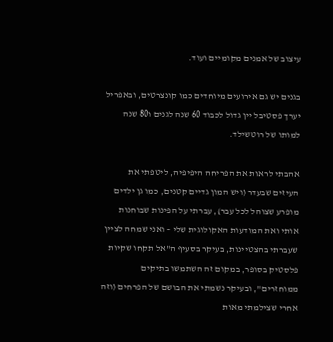עיצוב של אמנים מקומיים ועוד.

בגנים יש גם אירועים מיוחדים כמו קונצרטים, ובאפריל יערך פסטיבל יין גדול לכבוד 60 שנה לגנים ו80 שנה למותו של רוטשילד.

אהבתי לראות את הפריחה היפיפיה, ליטפתי את העיזים שבעדר (ויש המון גדיים קטנים, כמו גן ילדים מופרע שצוהל לכל עבר), עברתי על הפינות שבוחנות אותי ואת המודעות האקולוגית שלי – ואני שמחה לציין שעברתי בהצטיינות, בעיקר בסעיף ה"אל תקחו שקיות פלסטיק בסופר, במקום זה השתמשו בתיקים ממוחזרים", ובעיקר נשמתי את הבושם של הפרחים (וזה אחרי שצילמתי מאות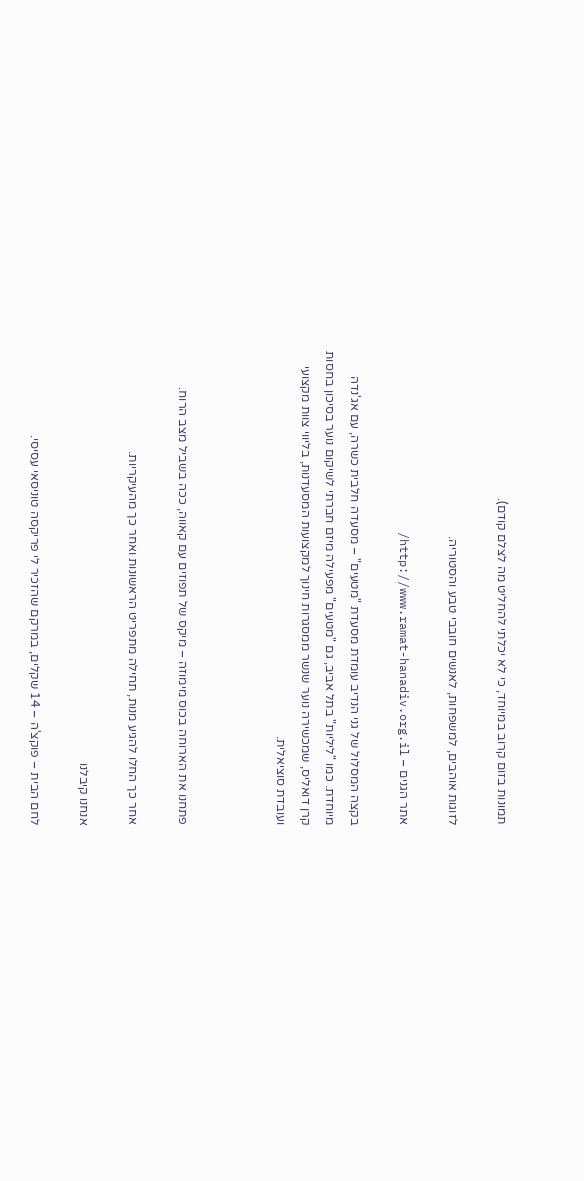תמונות בזום קרוב במיוחד, כי לא יכלתי להחליט מה לצלם קודם).

לזוגות אוהבים, למשפחות, לאנשים חובבי טבע והסטוריה.

אתר הגנים – http://www.ramat-hanadiv.org.il/

בקצה המסלול של גני הנדיב עומדת מסעדת "מטעים" – מסעדה חלבית כשרה, עם אג'נדה מיוחדת. כמו "ליליות" בתל אביב, גם "מטעים" מפעילה מיזם חברתי לשיקום נוער בסיכון בחסות קרן דואליס, שמכשירה נוער שנשר ממסגרות חינוך למקצועות המסעדנות, בליווי צוות מקצועי ועובדת סוציאלית.



פתחנו את הארוחה בכוס מימוזה – מיקס של תפוזים עם קאווה, ככה בשביל מצב הרוח.

אחר כך החלו להגיע מנות, תחילה מתפריט הראשונות ואחר כך מהעיקריות.

אנחנו קיבלנו

לחם הבית – פוקצ'ה – 14 שקלים, במרקם שהזכיר לי פריקסה טוניסאי עסיסי.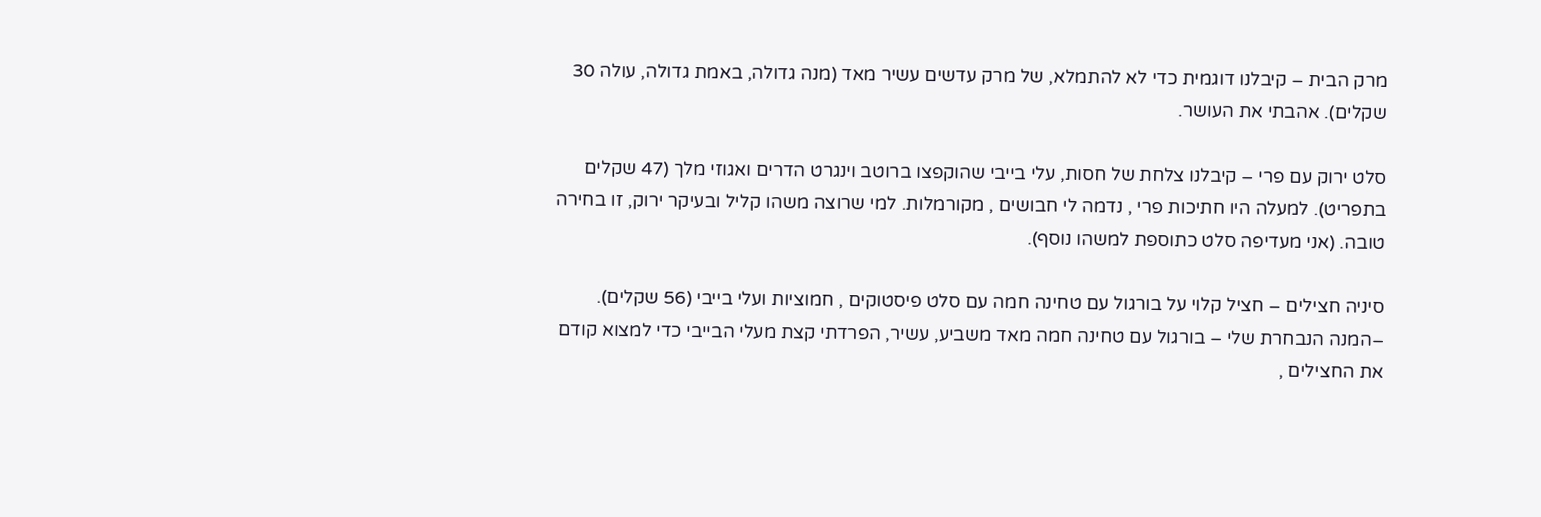מרק הבית – קיבלנו דוגמית כדי לא להתמלא, של מרק עדשים עשיר מאד (מנה גדולה, באמת גדולה, עולה 30 שקלים). אהבתי את העושר.

סלט ירוק עם פרי – קיבלנו צלחת של חסות, עלי בייבי שהוקפצו ברוטב וינגרט הדרים ואגוזי מלך (47 שקלים בתפריט). למעלה היו חתיכות פרי , נדמה לי חבושים , מקורמלות. למי שרוצה משהו קליל ובעיקר ירוק, זו בחירה טובה. (אני מעדיפה סלט כתוספת למשהו נוסף).

סיניה חצילים – חציל קלוי על בורגול עם טחינה חמה עם סלט פיסטוקים , חמוציות ועלי בייבי (56 שקלים).  –המנה הנבחרת שלי – בורגול עם טחינה חמה מאד משביע, עשיר, הפרדתי קצת מעלי הבייבי כדי למצוא קודם את החצילים ,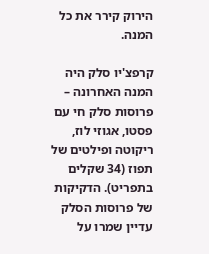הירוק קירר את כל המנה.

קרפצ'יו סלק היה המנה האחרונה – פרוסות סלק חי עם פסטו, אגוזי לוז, ריקוטה ופילטים של תפוז (34 שקלים בתפריט). הדקיקות של פרוסות הסלק עדיין שמרו על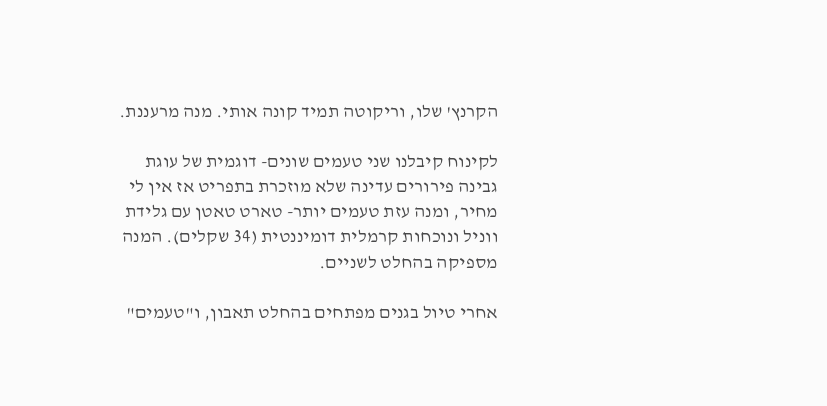הקרנץ' שלו, וריקוטה תמיד קונה אותי. מנה מרעננת.

לקינוח קיבלנו שני טעמים שונים- דוגמית של עוגת גבינה פירורים עדינה שלא מוזכרת בתפריט אז אין לי מחיר, ומנה עזת טעמים יותר- טארט טאטן עם גלידת ווניל ונוכחות קרמלית דומיננטית (34 שקלים). המנה מספיקה בהחלט לשניים.

אחרי טיול בגנים מפתחים בהחלט תאבון, ו"טעמים"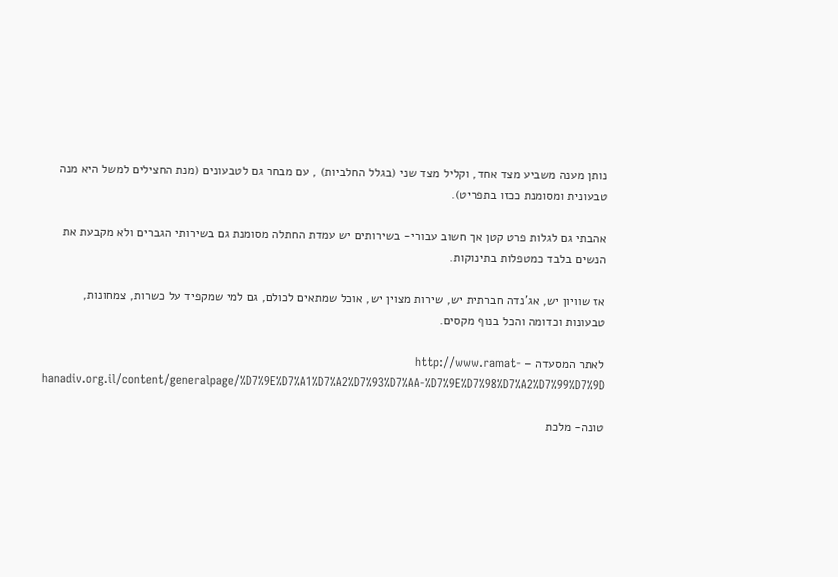נותן מענה משביע מצד אחד, וקליל מצד שני (בגלל החלביות) , עם מבחר גם לטבעונים (מנת החצילים למשל היא מנה טבעונית ומסומנת ככזו בתפריט).

אהבתי גם לגלות פרט קטן אך חשוב עבורי- בשירותים יש עמדת החתלה מסומנת גם בשירותי הגברים ולא מקבעת את הנשים בלבד כמטפלות בתינוקות.

אז שוויון יש, אג'נדה חברתית יש, שירות מצוין יש, אוכל שמתאים לכולם, גם למי שמקפיד על כשרות, צמחונות, טבעונות וכדומה והכל בנוף מקסים.

לאתר המסעדה – http://www.ramat-hanadiv.org.il/content/generalpage/%D7%9E%D7%A1%D7%A2%D7%93%D7%AA-%D7%9E%D7%98%D7%A2%D7%99%D7%9D

טונה- מלכת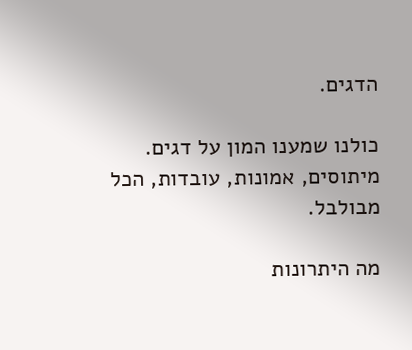הדגים.

כולנו שמענו המון על דגים. מיתוסים, אמונות, עובדות, הכל מבולבל.

מה היתרונות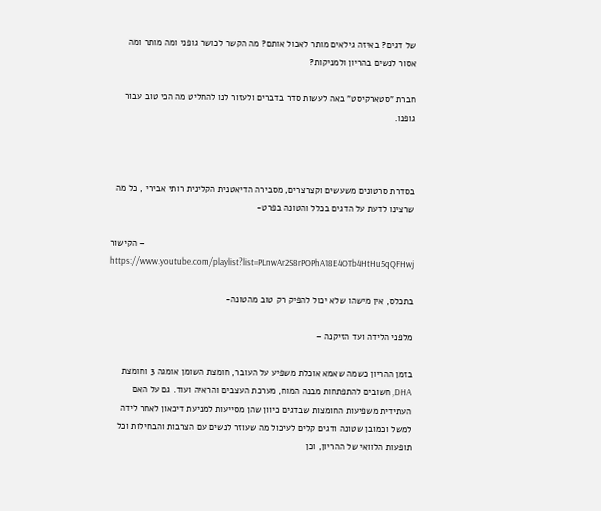של דגים? באיזה גילאים מותר לאכול אותם? מה הקשר לכושר גופני ומה מותר ומה אסור לנשים בהריון ולמניקות?

חברת "סטארקיסט" באה לעשות סדר בדברים ולעזור לנו להחליט מה הכי טוב עבור גופנו.



בסדרת סרטונים משעשים וקצרצרים, מסבירה הדיאטנית הקלינית רותי אבירי , כל מה שרצינו לדעת על הדגים בכלל והטונה בפרט-

הקישור – https://www.youtube.com/playlist?list=PLnwAr2S8rPOPhA18E4OTb4HtHu5qQFHwj

בתכלס, אין מישהו שלא יכול להפיק רק טוב מהטונה-

מלפני הלידה ועד הזיקנה –

בזמן ההריון כשמה שאמא אוכלת משפיע על העובר, חומצת השומן אומגה 3 וחומצת DHA, חשובים להתפתחות מבנה המוח, מערכת העצבים והראיה ועוד. גם על האם העתידית משפיעות החומצות שבדגים כיוון שהן מסייעות למניעת דיכאון לאחר לידה למשל וכמובן שטונה ודגים קלים לעיכול מה שעוזר לנשים עם הצרבות והבחילות וכל תופעות הלוואי של ההריון, וכן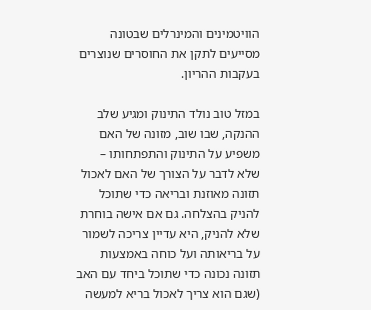הוויטמינים והמינרלים שבטונה מסייעים לתקן את החוסרים שנוצרים בעקבות ההריון.

במזל טוב נולד התינוק ומגיע שלב ההנקה, שבו שוב, מזונה של האם משפיע על התינוק והתפתחותו – שלא לדבר על הצורך של האם לאכול תזונה מאוזנת ובריאה כדי שתוכל להניק בהצלחה. גם אם אישה בוחרת שלא להניק, היא עדיין צריכה לשמור על בריאותה ועל כוחה באמצעות תזונה נכונה כדי שתוכל ביחד עם האב (שגם הוא צריך לאכול בריא למעשה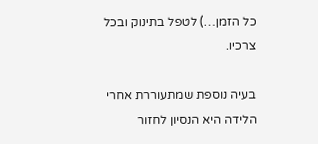כל הזמן…) לטפל בתינוק ובכל צרכיו.

בעיה נוספת שמתעוררת אחרי הלידה היא הנסיון לחזור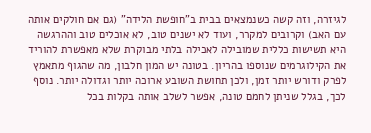לגיזרה, וזה קשה כשנמצאים בבית ב"חופשת הלידה" (גם אם חולקים אותה עם האב) וקרובים למקרר, ועוד לא ישנים טוב, לא אוכלים טוב וההרגשה היא תשישות כללית שמובילה לאכילה בלתי מבוקרת שלא מאפשרת להוריד את הקילוגרמים שנוספו בהריון. בטונה יש המון חלבון, מה שהגוף מתאמץ לפרק ודורש יותר זמן, ולכן תחושת השובע ארוכה יותר וגדולה יותר. נוסף לכך, בגלל שניתן לחמם טונה, אפשר לשלב אותה בקלות בכל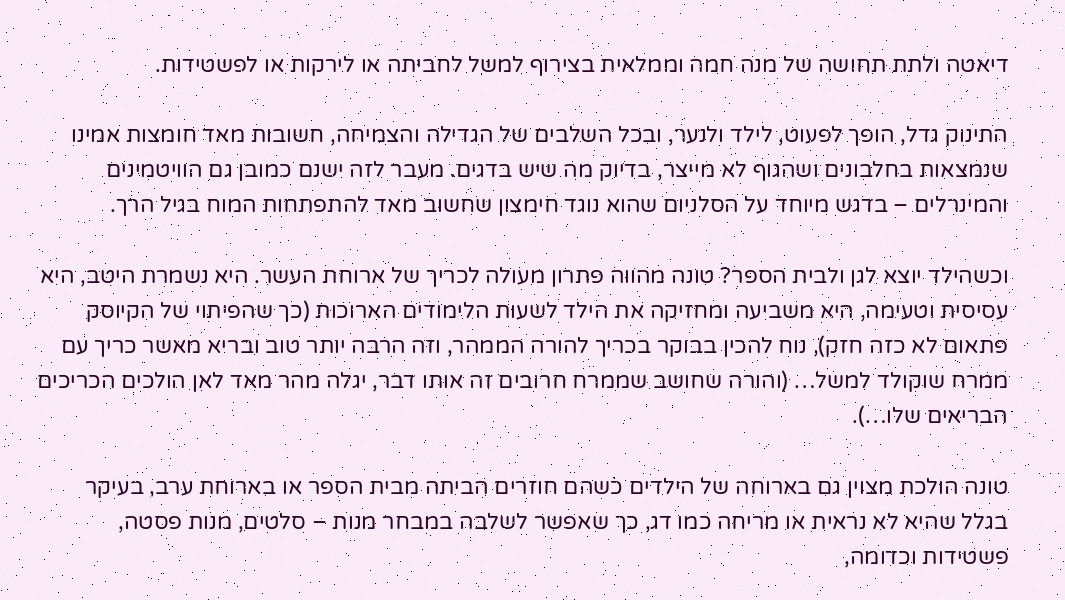דיאטה ולתת תחושה של מנה חמה וממלאית בצירוף למשל לחביתה או לירקות או לפשטידות.

התינוק גדל, הופך לפעוט, לילד ולנער, ובכל השלבים של הגדילה והצמיחה, חשובות מאד חומצות אמינו שנמצאות בחלבונים ושהגוף לא מייצר, בדיוק מה שיש בדגים. מעבר לזה ישנם כמובן גם הוויטמינים והמינרלים – בדגש מיוחד על הסלניום שהוא נוגד חימצון שחשוב מאד להתפתחות המוח בגיל הרך.

וכשהילד יוצא לגן ולבית הספר? טונה מהווה פתרון מעולה לכריך של ארוחת העשר. היא נשמרת היטב, היא עסיסית וטעימה, היא משביעה ומחזיקה את הילד לשעות הלימודים הארוכות (כך שהפיתוי של הקיוסק פתאום לא כזה חזק), נוח להכין בבוקר בכריך להורה הממהר, וזה הרבה יותר טוב ובריא מאשר כריך עם ממרח שוקולד למשל… (והורה שחושב שממרח חרובים זה אותו דבר, יגלה מהר מאד לאן הולכים הכריכים הבריאים שלו…).

טונה הולכת מצוין גם בארוחה של הילדים כשהם חוזרים הביתה מבית הספר או בארוחת ערב, בעיקר בגלל שהיא לא נראית או מריחה כמו דג, כך שאפשר לשלבה במבחר מנות – סלטים, מנות פסטה, פשטידות וכדומה,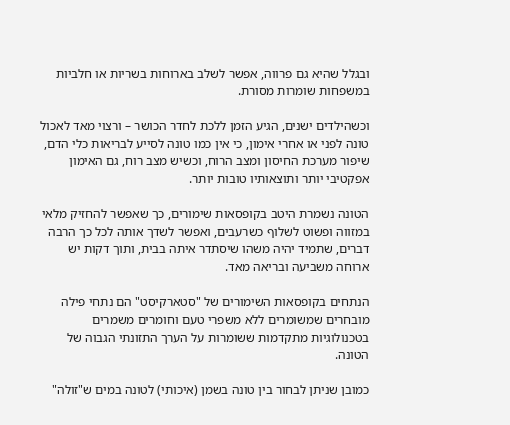ובגלל שהיא גם פרווה, אפשר לשלב בארוחות בשריות או חלביות במשפחות שומרות מסורת.

וכשהילדים ישנים, הגיע הזמן ללכת לחדר הכושר – ורצוי מאד לאכול טונה לפני או אחרי אימון, כי אין כמו טונה לסייע לבריאות כלי הדם, שיפור מערכת החיסון ומצב הרוח, וכשיש מצב רוח, גם האימון אפקטיבי יותר ותוצאותיו טובות יותר.

הטונה נשמרת היטב בקופסאות שימורים, כך שאפשר להחזיק מלאי במזווה ופשוט לשלוף כשרעבים, ואפשר לשדך אותה לכל כך הרבה דברים, שתמיד יהיה משהו שיסתדר איתה בבית, ותוך דקות יש ארוחה משביעה ובריאה מאד.

הנתחים בקופסאות השימורים של "סטארקיסט" הם נתחי פילה מובחרים שמשומרים ללא משפרי טעם וחומרים משמרים בטכנולוגיות מתקדמות ששומרות על הערך התזונתי הגבוה של הטונה.

כמובן שניתן לבחור בין טונה בשמן (איכותי) לטונה במים ש"זולה"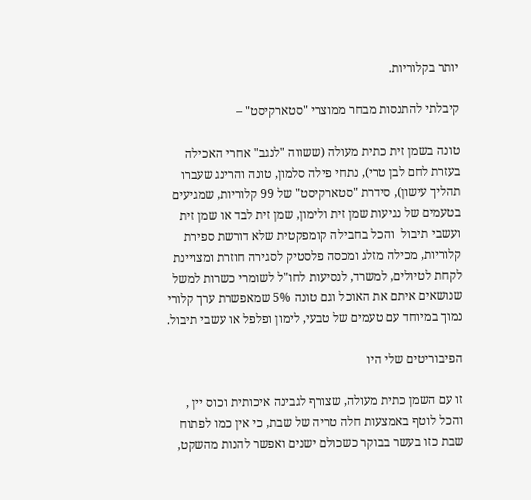יותר בקלוריות.

קיבלתי להתנסות מבחר ממוצרי "סטארקיסט" –

טונה בשמן זית כתית מעולה (ששווה "לנגב" אחרי האכילה בעזרת לחם לבן טרי), נתחי פילה סלמון, טונה והרינג שעברו תהליך עישון), סידרת "סטארקיסט" של 99 קלוריות, שמגיעים בטעמים של נגיעות שמן זית ולימון, שמן זית לבד או שמן זית ועשבי תיבול  והכל בחבילה קומפקטית שלא דורשת ספירת קלוריות, מכילה מזלג ומכסה פלסטיק לסגירה חוזרת ומצויינת לקחת לטיולים, למשרד, לנסיעות לחו"ל לשומרי כשרות למשל שנושאים איתם את האוכל וגם טונה 5% שמאפשרת ערך קלורי נמוך במיוחד עם טעמים של טבעי, לימון ופלפל או עשבי תיבול.

הפיבוריטים שלי היו

זו עם השמן כתית מעולה, שצורף לגבינה איכותית וכוס יין , והכל לוטף באמצעות חלה טריה של שבת, כי אין כמו לפתוח שבת כזו בעשר בבוקר כשכולם ישנים ואפשר להנות מהשקט,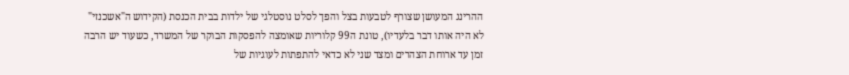ההרינג המעושן שצורף לטבעות בצל והפך לסלט נוסטלגי של ילדות בבית הכנסת (הקידוש ה"אשכנזי" לא היה אותו דבר בלעדיו), טונת ה99 קלוריות שאומצה להפסקות הבוקר של המשרד, כשעוד יש הרבה זמן עד ארוחת הצהרים ומצד שני לא כדאי להתפתות לעוגיות של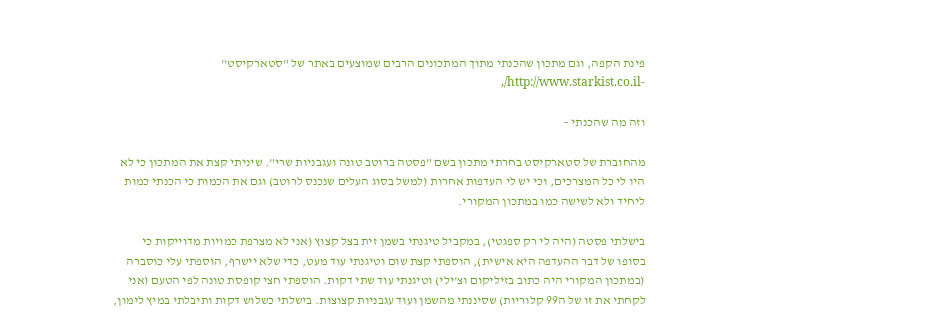פינת הקפה, וגם מתכון שהכנתי מתוך המתכונים הרבים שמוצעים באתר של "סטארקיסט" -http://www.starkist.co.il/,

וזה מה שהכנתי –

מהחוברת של סטארקיסט בחרתי מתכון בשם "פסטה ברוטב טונה ועגבניות שרי". שיניתי קצת את המתכון כי לא היו לי כל המצרכים, וכי יש לי העדפות אחרות (למשל בסוג העלים שנכנס לרוטב) וגם את הכמות כי הכנתי כמות ליחיד ולא לשישה כמו במתכון המקורי.

בישלתי פסטה (היה לי רק ספגטי), במקביל טיגנתי בשמן זית בצל קצוץ (אני לא מצרפת כמויות מדוייקות כי בסופו של דבר ההעדפה היא אישית), הוספתי קצת שום וטיגנתי עוד מעט, כדי שלא יישרף, הוספתי עלי כוסברה (במתכון המקורי היה כתוב בזיליקום וצ'ילי) וטיגנתי עוד שתי דקות. הוספתי חצי קופסת טונה לפי הטעם (אני לקחתי את זו של ה99 קלוריות) שסיננתי מהשמן ועוד עגבניות קצוצות. בישלתי כשלוש דקות ותיבלתי במיץ לימון,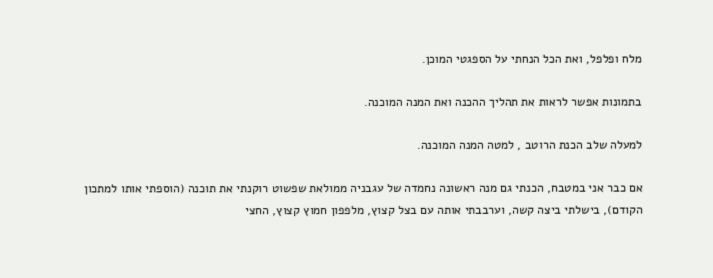מלח ופלפל, ואת הכל הנחתי על הספגטי המוכן.

בתמונות אפשר לראות את תהליך ההכנה ואת המנה המוכנה.

למעלה שלב הכנת הרוטב , למטה המנה המוכנה.

אם כבר אני במטבח, הכנתי גם מנה ראשונה נחמדה של עגבניה ממולאת שפשוט רוקנתי את תוכנה (הוספתי אותו למתכון הקודם), בישלתי ביצה קשה, וערבבתי אותה עם בצל קצוץ, מלפפון חמוץ קצוץ, החצי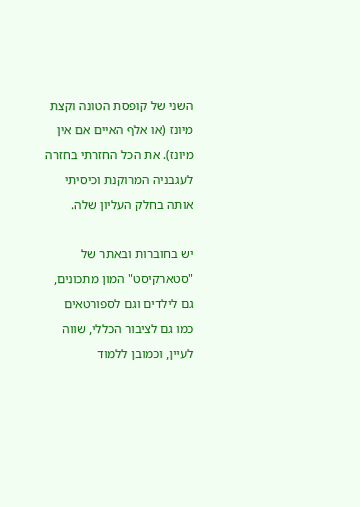השני של קופסת הטונה וקצת מיונז (או אלף האיים אם אין מיונז). את הכל החזרתי בחזרה לעגבניה המרוקנת וכיסיתי אותה בחלק העליון שלה.

יש בחוברות ובאתר של "סטארקיסט" המון מתכונים, גם לילדים וגם לספורטאים כמו גם לציבור הכללי, שווה לעיין, וכמובן ללמוד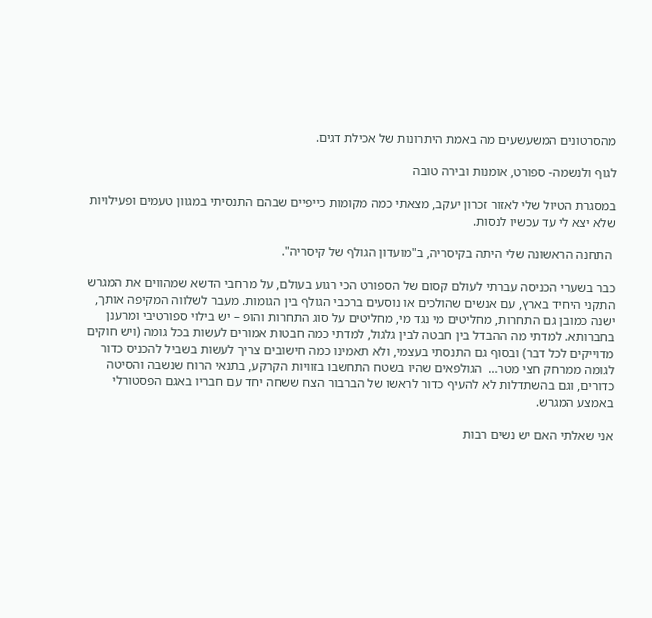מהסרטונים המשעשעים מה באמת היתרונות של אכילת דגים.

לגוף ולנשמה- ספורט, אומנות ובירה טובה

במסגרת הטיול שלי לאזור זכרון יעקב, מצאתי כמה מקומות כייפיים שבהם התנסיתי במגוון טעמים ופעילויות שלא יצא לי עד עכשיו לנסות.

 התחנה הראשונה שלי היתה בקיסריה, ב"מועדון הגולף של קיסריה".

כבר בשערי הכניסה עברתי לעולם קסום של הספורט הכי רגוע בעולם, על מרחבי הדשא שמהווים את המגרש התקני היחיד בארץ, עם אנשים שהולכים או נוסעים ברכבי הגולף בין הגומות. מעבר לשלווה המקיפה אותך, ישנה כמובן גם התחרות, מחליטים מי נגד מי, מחליטים על סוג התחרות והופ – יש בילוי ספורטיבי ומרענן בחברותא. למדתי מה ההבדל בין חבטה לבין גלגול, למדתי כמה חבטות אמורים לעשות בכל גומה (ויש חוקים מדוייקים לכל דבר) ובסוף גם התנסתי בעצמי, ולא תאמינו כמה חישובים צריך לעשות בשביל להכניס כדור לגומה ממרחק חצי מטר…  הגולפאים שהיו בשטח התחשבו בזוויות הקרקע, בתנאי הרוח שנשבה והסיטה כדורים, וגם בהשתדלות לא להעיף כדור לראשו של הברבור הצח ששחה יחד עם חבריו באגם הפסטורלי באמצע המגרש.

אני שאלתי האם יש נשים רבות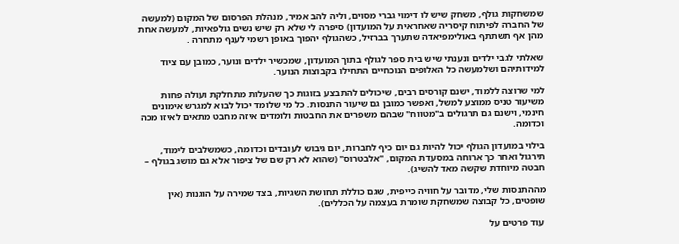שמשחקות גולף, משחק שיש לו דימוי גברי מסוים, וליה להב אמיר, מנהלת הפרסום של המקום (למעשה של החברה לפיתוח קיסריה שאחראית על המועדון) סיפרה לי שלא רק שיש נשים גולפאיות, למעשה אחת מהן אף תשתתף באולימפיאדה שתערך בברזיל, כשהגולף יהפוך באופן רשמי לענף מתחרה .

שאלתי לגבי ילדים ונענתי שיש בית ספר לגולף בתוך המועדון, שמכשיר ילדים ונוער, כמובן עם ציוד למידותיהם ושלמעשה כל האלופים הנוכחיים התחילו בקבוצות הנוער.

למי שרוצה ללמוד, ישנם קורסים רבים, שיכולים להתבצע בזוגות כך שהעלות מתחלקת ועולה פחות משיעור טניס ממוצע למשל, ואפשר כמובן גם שיעור התנסות. כל מי שלומד יכול לבוא למגרש אימונים  חינמי, וישנם גם תרגולים ב"מטווח" שבהם משפרים את החבטות ולומדים איזה מחבט מתאים לאיזו מכה וכדומה.

בילוי במועדון הגולף יכול להיות גם יום כיף לחברות, יום גיבוש לעובדים וכדומה, כשמשלבים לימוד, תירגול ואחר כך ארוחה במסעדת המקום, "אלבטרוס" (שהוא לא רק שם של ציפור אלא גם מושג בגולף – חבטה מיוחדת שקשה מאד להשיג).

מההתנסות שלי, מדובר על חוויה כייפית, שגם כוללת תחושת השגיות, בצד שמירה על הוגנות (אין שופטים, כל קבוצה שמשחקת שומרת בעצמה על הכללים).

 עוד פרטים על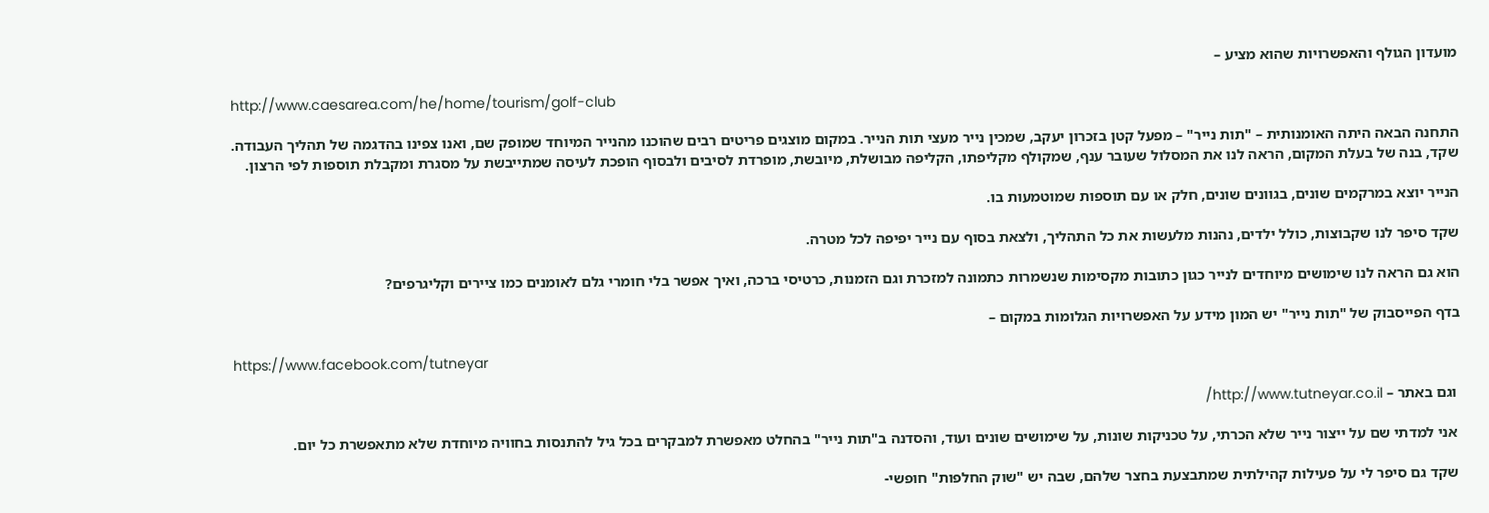מועדון הגולף והאפשרויות שהוא מציע –

http://www.caesarea.com/he/home/tourism/golf-club

התחנה הבאה היתה האומנותית – "תות נייר" – מפעל קטן בזכרון יעקב, שמכין נייר מעצי תות הנייר. במקום מוצגים פריטים רבים שהוכנו מהנייר המיוחד שמופק שם, ואנו צפינו בהדגמה של תהליך העבודה. שקד, בנה של בעלת המקום, הראה לנו את המסלול שעובר ענף, שמקולף מקליפתו, הקליפה מבושלת, מיובשת, מופרדת לסיבים ולבסוף הופכת לעיסה שמתייבשת על מסגרת ומקבלת תוספות לפי הרצון.

הנייר יוצא במרקמים שונים, בגוונים שונים, חלק או עם תוספות שמוטמעות בו.

שקד סיפר לנו שקבוצות, כולל ילדים, נהנות מלעשות את כל התהליך, ולצאת בסוף עם נייר יפיפה לכל מטרה.

הוא גם הראה לנו שימושים מיוחדים לנייר כגון כתובות מקסימות שנשמרות כתמונה למזכרת וגם הזמנות, כרטיסי ברכה, ואיך אפשר בלי חומרי גלם לאומנים כמו ציירים וקליגרפים?

בדף הפייסבוק של "תות נייר" יש המון מידע על האפשרויות הגלומות במקום –

https://www.facebook.com/tutneyar

 וגם באתר – http://www.tutneyar.co.il/

 אני למדתי שם על ייצור נייר שלא הכרתי, על טכניקות שונות, על שימושים שונים ועוד, והסדנה ב"תות נייר" בהחלט מאפשרת למבקרים בכל גיל להתנסות בחוויה מיוחדת שלא מתאפשרת כל יום.

 שקד גם סיפר לי על פעילות קהילתית שמתבצעת בחצר שלהם, שבה יש "שוק החלפות" חופשי-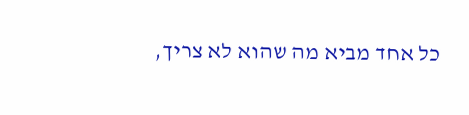כל אחד מביא מה שהוא לא צריך,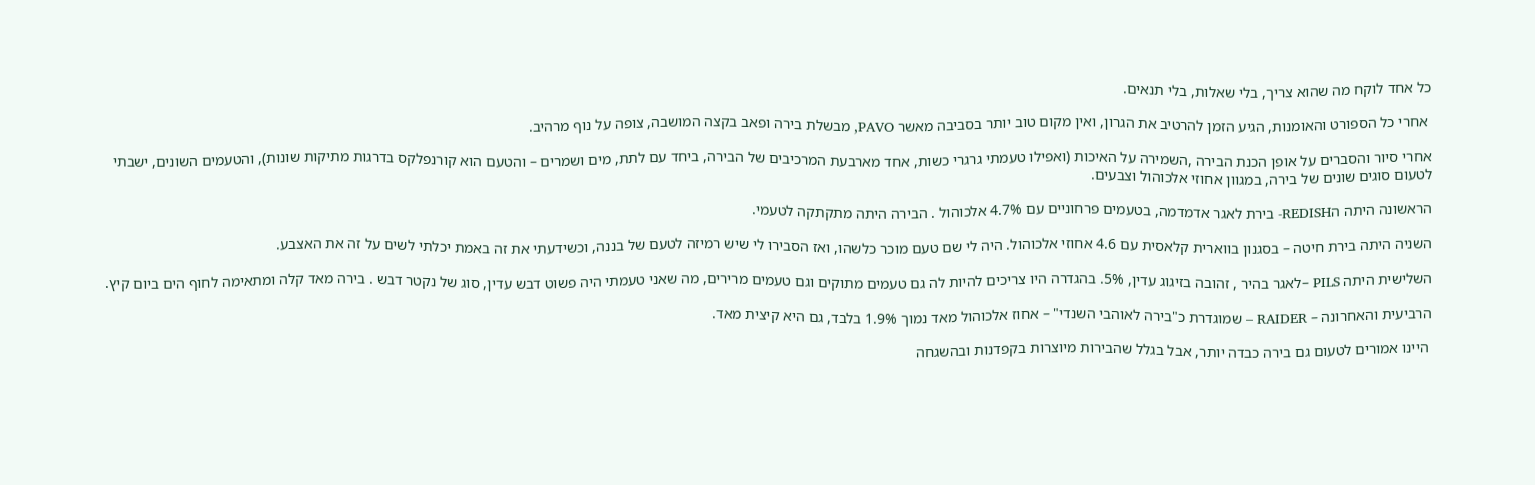כל אחד לוקח מה שהוא צריך, בלי שאלות, בלי תנאים.

 אחרי כל הספורט והאומנות, הגיע הזמן להרטיב את הגרון, ואין מקום טוב יותר בסביבה מאשר PAVO, מבשלת בירה ופאב בקצה המושבה, צופה על נוף מרהיב.

אחרי סיור והסברים על אופן הכנת הבירה ,השמירה על האיכות (ואפילו טעמתי גרגרי כשות, אחד מארבעת המרכיבים של הבירה, ביחד עם לתת, מים ושמרים – והטעם הוא קורנפלקס בדרגות מתיקות שונות), והטעמים השונים, ישבתי לטעום סוגים שונים של בירה, במגוון אחוזי אלכוהול וצבעים.

הראשונה היתה הREDISH- בירת לאגר אדמדמה, בטעמים פרחוניים עם 4.7% אלכוהול . הבירה היתה מתקתקה לטעמי.

השניה היתה בירת חיטה – בסגנון בווארית קלאסית עם 4.6 אחוזי אלכוהול. היה לי שם טעם מוכר כלשהו, ואז הסבירו לי שיש רמיזה לטעם של בננה, וכשידעתי את זה באמת יכלתי לשים על זה את האצבע.

השלישית היתה PILS –לאגר בהיר , זהובה בזיגוג עדין, 5%. בהגדרה היו צריכים להיות לה גם טעמים מתוקים וגם טעמים מרירים, מה שאני טעמתי היה פשוט דבש עדין, סוג של נקטר דבש . בירה מאד קלה ומתאימה לחוף הים ביום קיץ.

הרביעית והאחרונה – RAIDER – שמוגדרת כ"בירה לאוהבי השנדי" – אחוז אלכוהול מאד נמוך 1.9% בלבד, גם היא קיצית מאד.

 היינו אמורים לטעום גם בירה כבדה יותר, אבל בגלל שהבירות מיוצרות בקפדנות ובהשגחה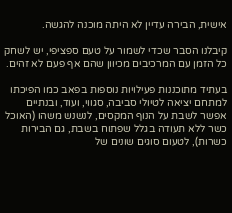אישית, הבירה עדיין לא היתה מוכנה להגשה.

קיבלנו הסבר שכדי לשמור על טעם ספציפי, יש לשחק כל הזמן עם המרכיבים מכיוון שהם אף פעם לא זהים.

בעתיד מתוכננות פעילויות נוספות בפאב כמו הפיכתו למתחם יציאה לטיולי סביבה, סגווי, ועוד, ובנתיים אפשר לשבת על הנוף המקסים, לנשנש משהו (האוכל כשר ללא תעודה בגלל שפתוח בשבת, גם הבירות כשרות), לטעום סוגים שונים של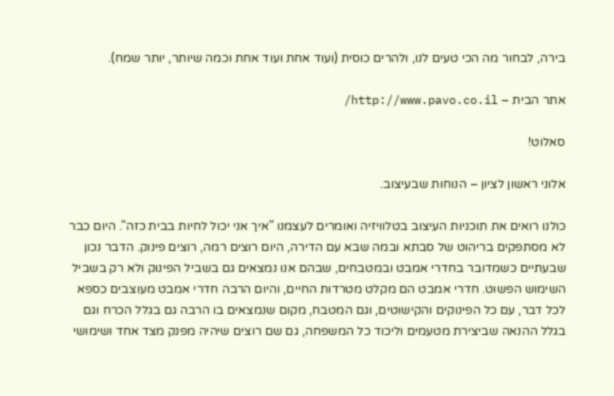בירה, לבחור מה הכי טעים לנו, ולהרים כוסית (ועוד אחת ועוד אחת וכמה שיותר, יותר שמח).

אתר הבית – http://www.pavo.co.il/

סאלוט!

אלוני ראשון לציון – הנוחות שבעיצוב.

כולנו רואים את תוכניות העיצוב בטלוויזיה ואומרים לעצמנו "איך אני יכול לחיות בבית כזה". היום כבר לא מסתפקים בריהוט של סבתא ובמה שבא עם הדירה, היום רוצים רמה, רוצים פינוק. הדבר נכון שבעתיים כשמדובר בחדרי אמבט ובמטבחים, שבהם אנו נמצאים גם בשביל הפינוק ולא רק בשביל השימוש הפשוט. חדרי אמבט הם מקלט מטרדות החיים, והיום הרבה חדרי אמבט מעוצבים כספא לכל דבר, עם כל הפינוקים והקישוטים, וגם המטבח, מקום שנמצאים בו הרבה גם בגלל הכרח וגם בגלל ההנאה שביצירת מטעמים וליכוד כל המשפחה, גם שם רוצים שיהיה מפנק מצד אחד ושימושי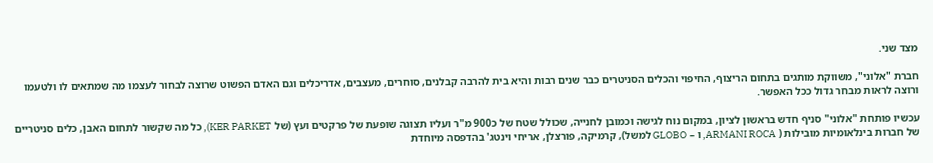מצד שני.

חברת "אלוני", משווקת מותגים בתחום הריצוף, החיפוי והכלים הסניטרים כבר שנים רבות והיא בית להרבה קבלנים, סוחרים, מעצבים, אדריכלים וגם האדם הפשוט שרוצה לבחור לעצמו מה שמתאים לו ולטעמו ורוצה לראות מבחר גדול ככל האפשר.

עכשיו פותחת "אלוני" סניף חדש בראשון לציון, במקום נוח לגישה וכמובן לחנייה, שכולל שטח של כ900 מ"ר ועליו תצוגה שופעת של פרקטים ועץ (של KER PARKET), כל מה שקשור לתחום האבן, כלים סניטריים של חברות בינלאומיות מובילות ( ARMANI ROCA, ו – GLOBO למשל), קרמיקה, פורצלן, אריחי וינטג' בהדפסה מיוחדת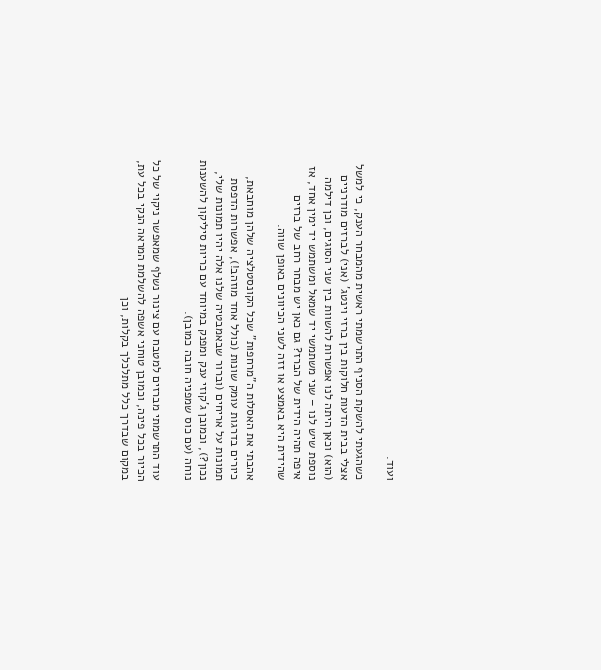ועוד.

כשהגעתי להשקת הסניף התרשמתי ראשית מהמבחר הענק, כי למשל אצלי בבית הדעות חלוקות בין ברזי וינטג' (אני) לברזים מודרניים (הוא) וכאן היתה לנו אפשרות להשוות בין שני הסוגים, וכן דילמה נוספת שיש לנו – שני משתמשי יד שמאל ומשתמש יד ימין אחד, אז איפה תהיה הידית של הברז? גם כאן יש מבחר רחב של ברזים שהידית היא באמצע או זזה לשני הכיוונים באופן שווה.

אהבתי את האסלות ה"מרחפות" שכל הקונסטלציה שלהן מוחבאת, כיורים בדרגות עומק שונות (כולל אחד מוזהב!), אפשרות הדפסת תמונות על אריחים (וברור שבאמבטיה שלנו אלה יהיו תמונות שלי, נכון?), וכמובן ג'קוזי ענק ומפנק במיוחד עם כריות סיליקון להשענות נוחה (עם כוס שמפניה חובה כמובן).

עוד התרשמתי מברזים למטבח עם צינור נשלף שמאפשר ניקוי של כל הכיור בכל פינה, וכמובן טוחני אשפה להשלמת המראה הנקי בכל עת, במקום שבדרך כלל מתלכלך בקלות, וכן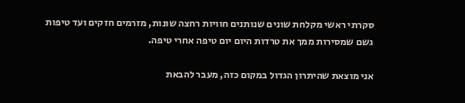סקרתי ראשי מקלחת שונים שנותנים חוויות רחצה שונות, מזרמים חזקים ועד טיפות גשם שמסירות ממך את טרדות היום יום טיפה אחרי טיפה.

אני מוצאת שהיתרון הגדול במקום כזה, מעבר להבאת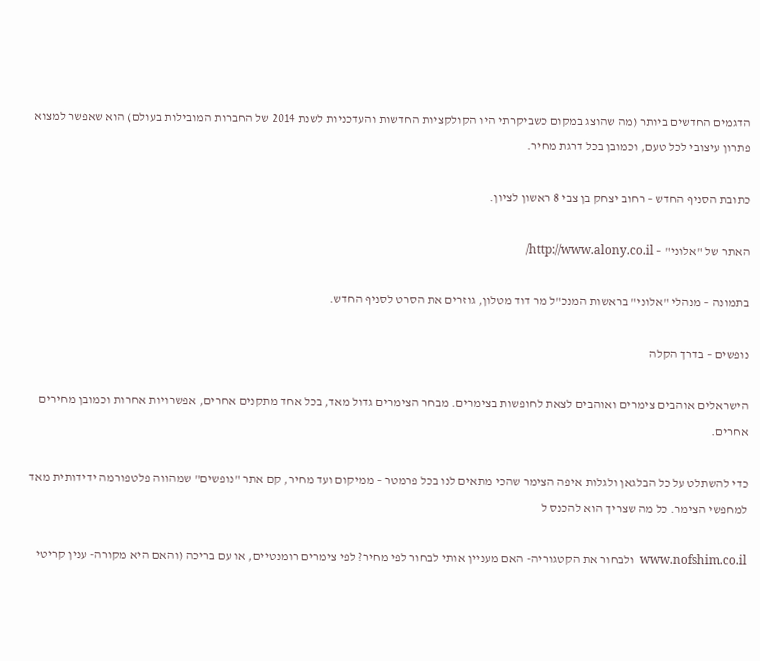הדגמים החדשים ביותר (מה שהוצג במקום כשביקרתי היו הקולקציות החדשות והעדכניות לשנת 2014 של החברות המובילות בעולם) הוא שאפשר למצוא פתרון עיצובי לכל טעם, וכמובן בכל דרגת מחיר.

כתובת הסניף החדש – רחוב יצחק בן צבי 8 ראשון לציון.

האתר של "אלוני" – http://www.alony.co.il/

בתמונה – מנהלי "אלוני" בראשות המנכ"ל מר דוד מטלון, גוזרים את הסרט לסניף החדש.

נופשים – בדרך הקלה

הישראלים אוהבים צימרים ואוהבים לצאת לחופשות בצימרים. מבחר הצימרים גדול מאד, בכל אחד מתקנים אחרים, אפשרויות אחרות וכמובן מחירים אחרים.

כדי להשתלט על כל הבלגאן ולגלות איפה הצימר שהכי מתאים לנו בכל פרמטר – ממיקום ועד מחיר, קם אתר "נופשים" שמהווה פלטפורמה ידידותית מאד למחפשי הצימר. כל מה שצריך הוא להכנס ל

www.nofshim.co.il  ולבחור את הקטגוריה- האם מעניין אותי לבחור לפי מחיר? לפי צימרים רומנטיים, או עם בריכה (והאם היא מקורה- ענין קריטי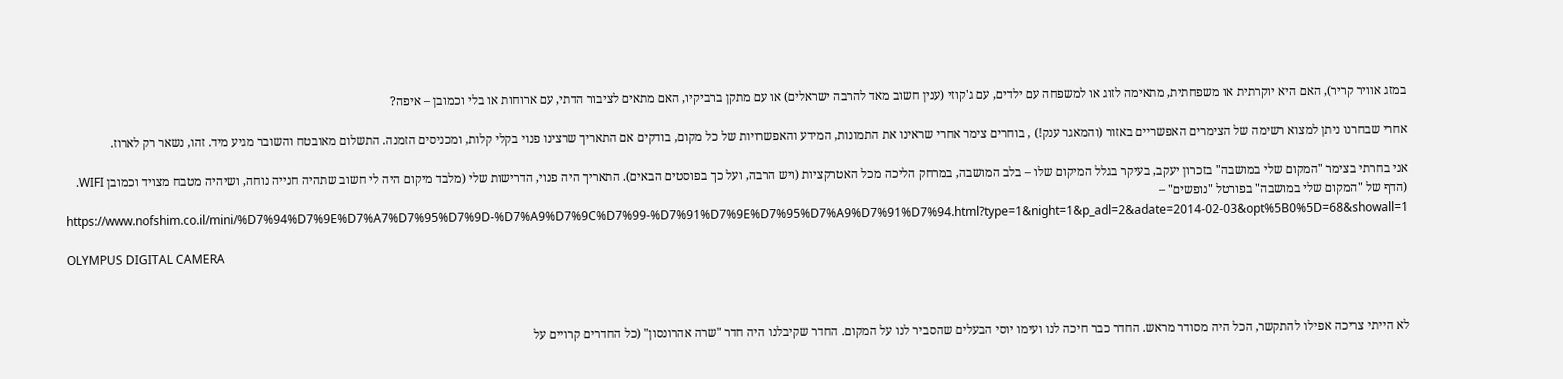במזג אוויר קריר), האם היא יוקרתית או משפחתית, מתאימה לזוג או למשפחה עם ילדים, עם ג'קוזי (ענין חשוב מאד להרבה ישראלים) או עם מתקן ברביקיו, האם מתאים לציבור הדתי, עם ארוחות או בלי וכמובן – איפה?

אחרי שבחרנו ניתן למצוא רשימה של הצימרים האפשריים באזור (והמאגר ענק!) , בוחרים צימר אחרי שראינו את התמונות, המידע והאפשרויות של כל מקום, בודקים אם התאריך שרצינו פנוי בקלי קלות, ומכניסים הזמנה. התשלום מאובטח והשובר מגיע מיד. זהו, נשאר רק לארוז.

אני בחרתי בצימר "המקום שלי במושבה" בזכרון יעקב, בעיקר בגלל המיקום שלו – בלב המושבה, במרחק הליכה מכל האטרקציות (ויש הרבה, ועל כך בפוסטים הבאים). התאריך היה פנוי, הדרישות שלי (מלבד מיקום היה לי חשוב שתהיה חנייה נוחה, ושיהיה מטבח מצויד וכמובן WIFI. (הדף של "המקום שלי במושבה" בפורטל "נופשים" – https://www.nofshim.co.il/mini/%D7%94%D7%9E%D7%A7%D7%95%D7%9D-%D7%A9%D7%9C%D7%99-%D7%91%D7%9E%D7%95%D7%A9%D7%91%D7%94.html?type=1&night=1&p_adl=2&adate=2014-02-03&opt%5B0%5D=68&showall=1

OLYMPUS DIGITAL CAMERA



לא הייתי צריכה אפילו להתקשר, הכל היה מסודר מראש. החדר כבר חיכה לנו ועימו יוסי הבעלים שהסביר לנו על המקום. החדר שקיבלנו היה חדר "שרה אהרונסון" (כל החדרים קרויים על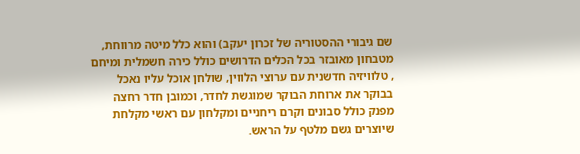שם גיבורי ההסטוריה של זכרון יעקב) והוא כלל מיטה מרווחת, מטבחון מאובזר בכל הכלים הדרושים כולל כירה חשמלית ומיחם , טלוויזיה חדשנית עם ערוצי הלווין, שולחן אוכל עליו נאכל בבוקר את ארוחת הבוקר שמוגשת לחדר, וכמובן חדר רחצה מפנק כולל סבונים וקרם ריחניים ומקלחון עם ראשי מקלחת שיוצרים גשם מלטף על הראש.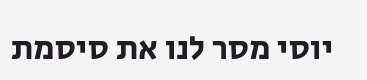יוסי מסר לנו את סיסמת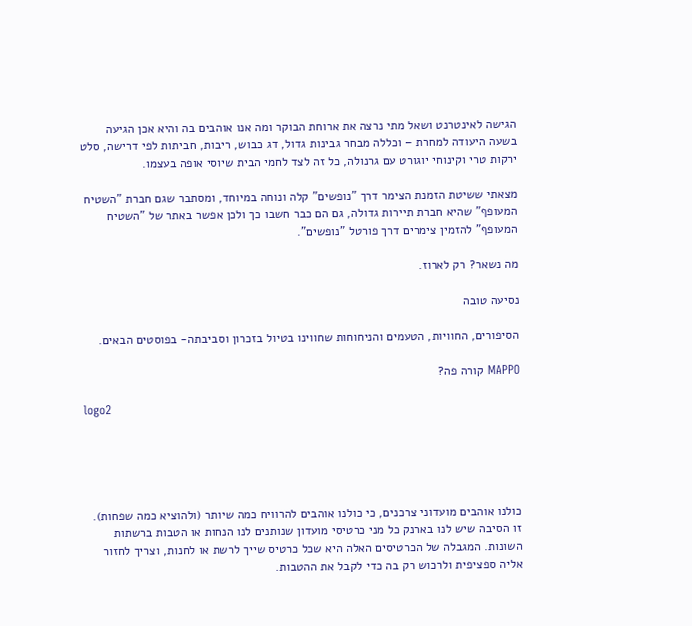הגישה לאינטרנט ושאל מתי נרצה את ארוחת הבוקר ומה אנו אוהבים בה והיא אכן הגיעה בשעה היעודה למחרת – וכללה מבחר גבינות גדול, דג כבוש, ריבות, חביתות לפי דרישה, סלט ירקות טרי וקינוחי יוגורט עם גרנולה, כל זה לצד לחמי הבית שיוסי אופה בעצמו.

מצאתי ששיטת הזמנת הצימר דרך "נופשים" קלה ונוחה במיוחד, ומסתבר שגם חברת "השטיח המעופף" שהיא חברת תיירות גדולה, גם הם כבר חשבו כך ולכן אפשר באתר של "השטיח המעופף" להזמין צימרים דרך פורטל "נופשים".

מה נשאר? רק לארוז.

נסיעה טובה

הסיפורים, החוויות, הטעמים והניחוחות שחווינו בטיול בזכרון וסביבתה- בפוסטים הבאים.

MAPPO קורה פה?

logo2





כולנו אוהבים מועדוני צרכנים, כי כולנו אוהבים להרוויח כמה שיותר (ולהוציא כמה שפחות). זו הסיבה שיש לנו בארנק כל מני כרטיסי מועדון שנותנים לנו הנחות או הטבות ברשתות השונות. המגבלה של הכרטיסים האלה היא שכל כרטיס שייך לרשת או לחנות, וצריך לחזור אליה ספציפית ולרכוש רק בה כדי לקבל את ההטבות.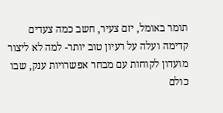תומר באומל, יזם צעיר, חשב כמה צעדים קדימה ועלה על רעיון טוב יותר- למה לא ליצור מועדון לקוחות עם מבחר אפשרויות ענק, שבו כולם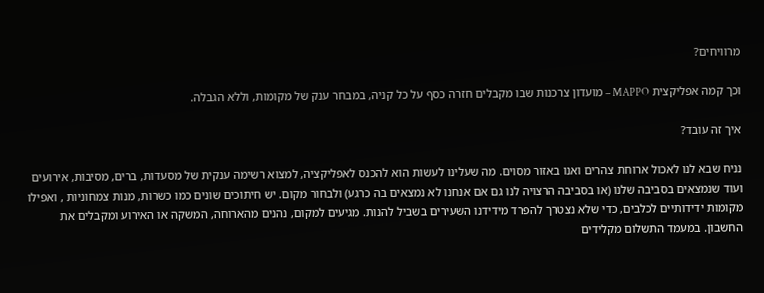מרוויחים?

וכך קמה אפליקצית MAPPO – מועדון צרכנות שבו מקבלים חזרה כסף על כל קניה, במבחר ענק של מקומות, וללא הגבלה.

איך זה עובד?

נניח שבא לנו לאכול ארוחת צהרים ואנו באזור מסוים. מה שעלינו לעשות הוא להכנס לאפליקציה, למצוא רשימה ענקית של מסעדות, ברים, מסיבות, אירועים ועוד שנמצאים בסביבה שלנו (או בסביבה הרצויה לנו גם אם אנחנו לא נמצאים בה כרגע) ולבחור מקום. יש חיתוכים שונים כמו כשרות, מנות צמחוניות , ואפילו מקומות ידידותיים לכלבים, כדי שלא נצטרך להפרד מידידנו השעירים בשביל להנות. מגיעים למקום, נהנים מהארוחה, המשקה או האירוע ומקבלים את החשבון. במעמד התשלום מקלידים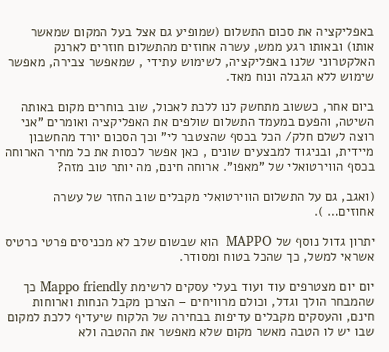באפליקציה את סכום התשלום (שמופיע גם אצל בעל המקום שמאשר אותו) ובאותו רגע ממש, עשרה אחוזים מהתשלום חוזרים לארנק האלקטרוני שלנו באפליקציה, לשימוש עתידי , שמאפשר צבירה, מאפשר שימוש ללא הגבלה ונוח מאד.

ביום אחר, כששוב מתחשק לנו ללכת לאכול, שוב בוחרים מקום באותה השיטה, והפעם במעמד התשלום שולפים את האפליקציה ואומרים "אני רוצה לשלם חלק/ הכל בכסף שהצטבר לי" וכך הסכום יורד מהחשבון מיידית, ובניגוד למבצעים שונים , כאן אפשר לכסות את כל מחיר הארוחה בכסף הווירטואלי של "מאפו". ארוחה חינם, מה יותר טוב מזה?

(ואגב, גם על התשלום הווירטואלי מקבלים שוב החזר של עשרה אחוזים… ).

יתרון גדול נוסף של MAPPO  הוא שבשום שלב לא מכניסים פרטי כרטיס אשראי למשל, כך שהכל בטוח ומסודר.

יום יום מצטרפים עוד ועוד בעלי עסקים לרשימת Mappo friendly כך שהמבחר הולך וגדל, וכולם מרוויחים – הצרכן מקבל הנחות וארוחות חינם, והעסקים מקבלים עדיפות בבחירה של הלקוח שיעדיף ללכת למקום שבו יש לו הטבה מאשר מקום שלא מאפשר את ההטבה ולא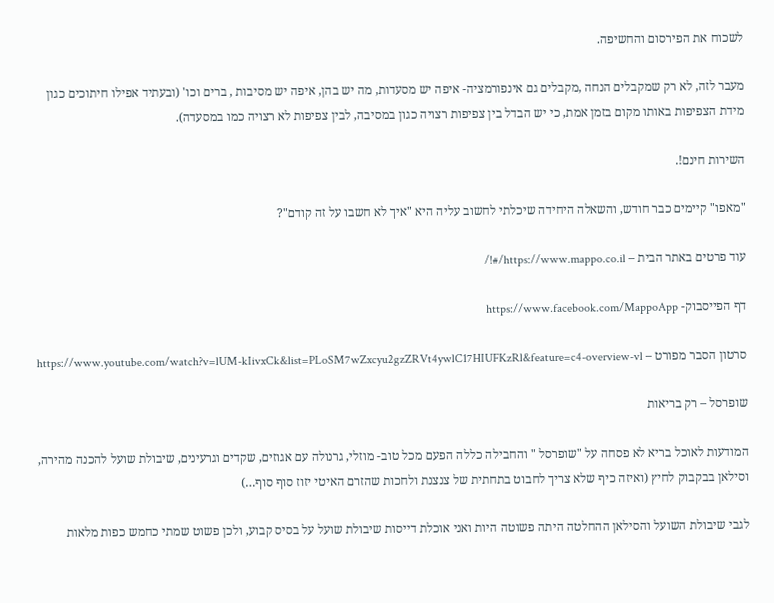לשכוח את הפירסום והחשיפה.

מעבר לזה, לא רק שמקבלים הנחה ,מקבלים גם אינפורמציה- איפה יש מסעדות, מה יש בהן, איפה יש מסיבות , ברים וכו' (ובעתיד אפילו חיתוכים כגון מידת הצפיפות באותו מקום בזמן אמת, כי יש הבדל בין צפיפות רצויה כגון במסיבה, לבין צפיפות לא רצויה כמו במסעדה).

השירות חינם!.

"מאפו" קיימים כבר חודש, והשאלה היחידה שיכלתי לחשוב עליה היא "איך לא חשבו על זה קודם"?

עוד פרטים באתר הבית – https://www.mappo.co.il/#!/

דף הפייסבוק- https://www.facebook.com/MappoApp

סרטון הסבר מפורט – https://www.youtube.com/watch?v=lUM-kIivxCk&list=PLoSM7wZxcyu2gzZRVt4ywlC17HIUFKzRl&feature=c4-overview-vl

שופרסל – רק בריאות

המודעות לאוכל בריא לא פסחה על "שופרסל " והחבילה כללה הפעם מכל טוב- מוזלי, גרנולה עם אגוזים, שקדים וגרעינים, שיבולת שועל להכנה מהירה, וסילאן בבקבוק לחיץ (ואיזה כיף שלא צריך לחבוט בתחתית של צנצנת ולחכות שהזרם האיטי יזוז סוף סוף…)

לגבי שיבולת השועל והסילאן ההחלטה היתה פשוטה היות ואני אוכלת דייסות שיבולת שועל על בסיס קבוע, ולכן פשוט שמתי כחמש כפות מלאות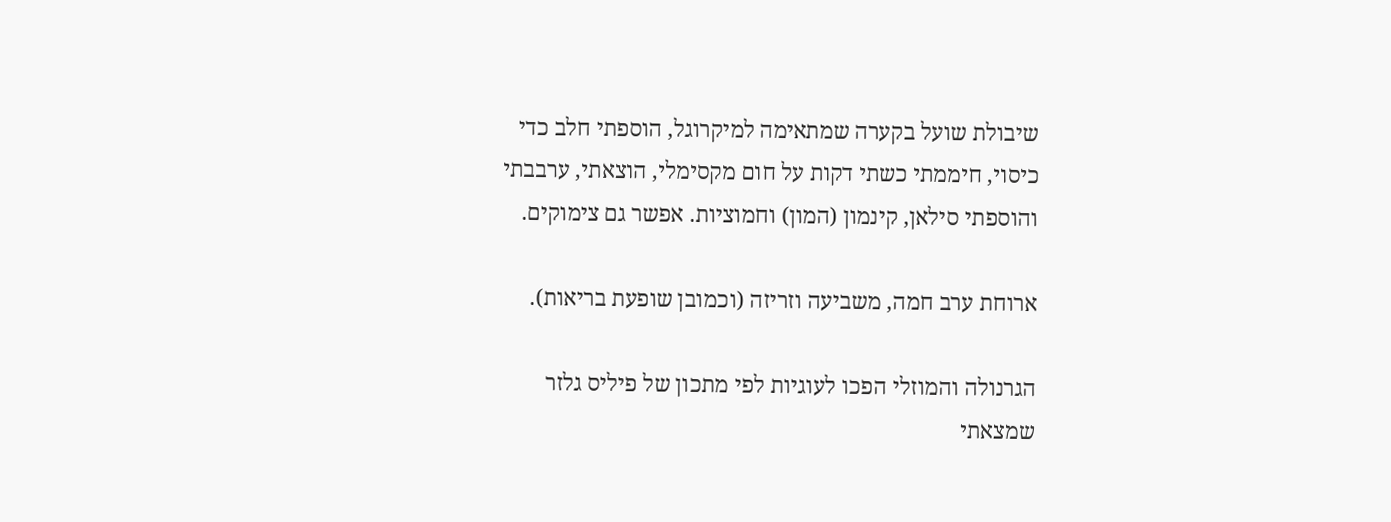שיבולת שועל בקערה שמתאימה למיקרוגל, הוספתי חלב כדי כיסוי, חיממתי כשתי דקות על חום מקסימלי, הוצאתי, ערבבתי והוספתי סילאן, קינמון (המון) וחמוציות. אפשר גם צימוקים.

ארוחת ערב חמה, משביעה וזריזה (וכמובן שופעת בריאות).

הגרנולה והמוזלי הפכו לעוגיות לפי מתכון של פיליס גלזר שמצאתי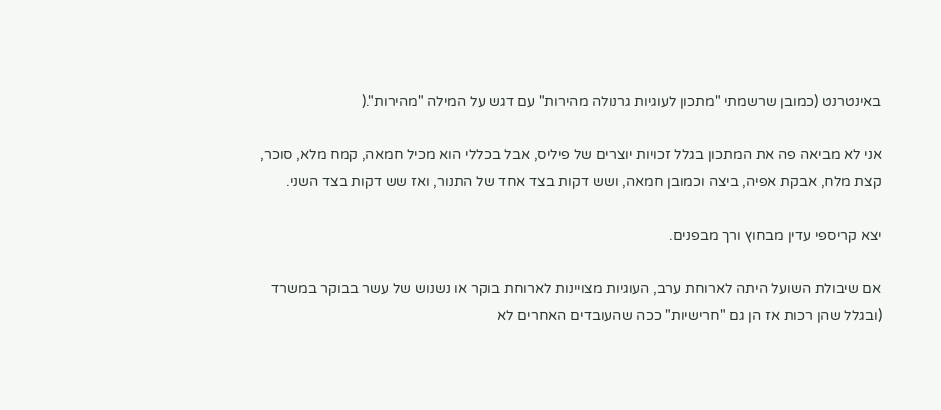באינטרנט (כמובן שרשמתי "מתכון לעוגיות גרנולה מהירות" עם דגש על המילה "מהירות".(

אני לא מביאה פה את המתכון בגלל זכויות יוצרים של פיליס, אבל בכללי הוא מכיל חמאה, קמח מלא, סוכר, קצת מלח, אבקת אפיה, ביצה וכמובן חמאה, ושש דקות בצד אחד של התנור, ואז שש דקות בצד השני.

יצא קריספי עדין מבחוץ ורך מבפנים.

אם שיבולת השועל היתה לארוחת ערב, העוגיות מצויינות לארוחת בוקר או נשנוש של עשר בבוקר במשרד (ובגלל שהן רכות אז הן גם "חרישיות" ככה שהעובדים האחרים לא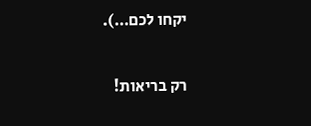יקחו לכם…).

רק בריאות!